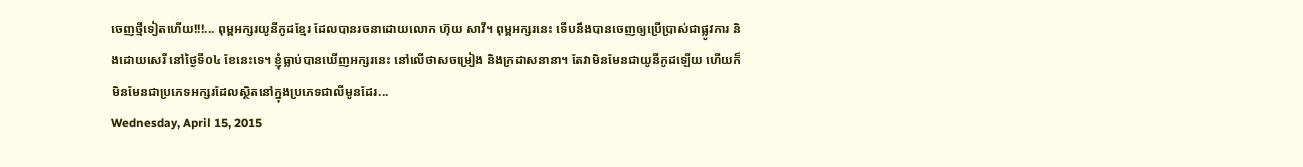ចេញថ្មីទៀតហើយ!!!... ពុម្ពអក្សរយូនីកូដខ្មែរ ដែលបានរចនាដោយលោក ហ៊ុយ សាវី។ ពុម្ពអក្សរនេះ ទើបនឹងបានចេញឲ្យប្រើប្រាស់ជាផ្លូវការ និងដោយសេរី នៅថ្ងៃទី០៤ ខែនេះទេ។ ខ្ញុំធ្លាប់បានឃើញអក្សរនេះ នៅលើថាសចម្រៀង និងក្រដាសនានា។ តែវាមិនមែនជាយូនីកូដឡើយ ហើយក៏មិនមែនជាប្រភេទអក្សរដែលស្ថិតនៅក្នុងប្រភេទជាលីមូនដែរ...
Wednesday, April 15, 2015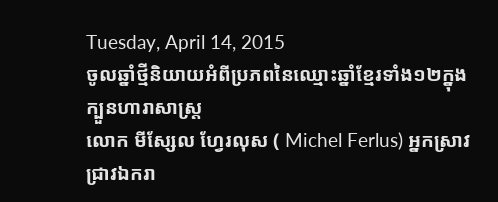Tuesday, April 14, 2015
ចូលឆ្នាំថ្មីនិយាយអំពីប្រភពនៃឈ្មោះឆ្នាំខ្មែរទាំង១២ក្នុងក្បួនហារាសាស្ត្រ
លោក មីស្សែល ហ្វែរលុស ( Michel Ferlus) អ្នកស្រាវជ្រាវឯករា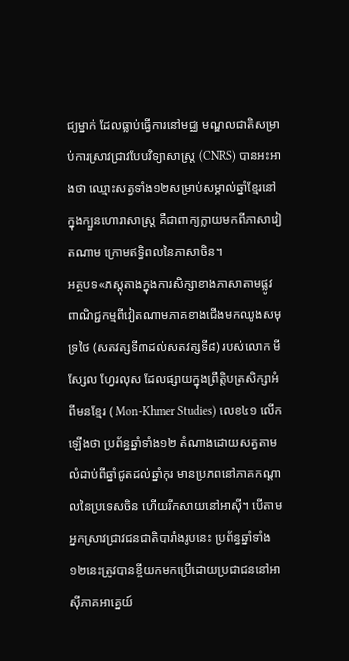ជ្យម្នាក់ ដែលធ្លាប់ធ្វើការនៅមជ្ឈ មណ្ឌលជាតិសម្រាប់ការស្រាវជ្រាវបែបវិទ្យាសាស្ត្រ (CNRS) បានអះអាងថា ឈ្មោះសត្វទាំង១២សម្រាប់សម្គាល់ឆ្នាំខ្មែរនៅក្នុងក្បួនហោរាសាស្ត្រ គឺជាពាក្យក្លាយមកពីភាសាវៀតណាម ក្រោមឥទ្ធិពលនៃភាសាចិន។
អត្ថបទ«ភស្តុតាងក្នុងការសិក្សាខាងភាសាតាមផ្លូវពាណិជ្ជកម្មពីវៀតណាមភាគខាងជើងមកឈូងសមុទ្រថៃ (សតវត្សទី៣ដល់សតវត្សទី៨) របស់លោក មីស្សែល ហ្វែរលុស ដែលផ្សាយក្នុងព្រឹត្តិបត្រសិក្សាអំពីមនខ្មែរ ( Mon-Khmer Studies) លេខ៤១ លើកឡើងថា ប្រព័ន្ធឆ្នាំទាំង១២ តំណាងដោយសត្វតាមលំដាប់ពីឆ្នាំជូតដល់ឆ្នាំកុរ មានប្រភពនៅភាគកណ្តាលនៃប្រទេសចិន ហើយរីកសាយនៅអាស៊ី។ បើតាមអ្នកស្រាវជ្រាវជនជាតិបារាំងរូបនេះ ប្រព័ន្ធឆ្នាំទាំង១២នេះត្រូវបានខ្ចីយកមកប្រើដោយប្រជាជននៅអាស៊ីភាគអាគ្នេយ៍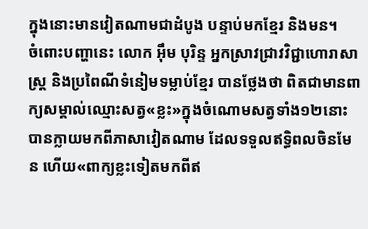ក្នុងនោះមានវៀតណាមជាដំបូង បន្ទាប់មកខ្មែរ និងមន។
ចំពោះបញ្ហានេះ លោក អ៊ឹម បុរិន្ទ អ្នកស្រាវជ្រាវវិជ្ជាហោរាសាស្ត្រ និងប្រពៃណីទំនៀមទម្លាប់ខ្មែរ បានថ្លែងថា ពិតជាមានពាក្យសម្គាល់ឈ្មោះសត្វ«ខ្លះ»ក្នុងចំណោមសត្វទាំង១២នោះ បានក្លាយមកពីភាសាវៀតណាម ដែលទទួលឥទ្ធិពលចិនមែន ហើយ«ពាក្យខ្លះទៀតមកពីឥ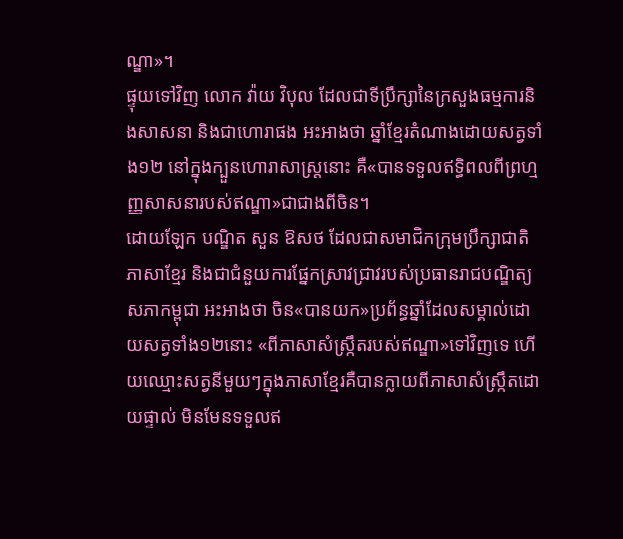ណ្ឌា»។
ផ្ទុយទៅវិញ លោក វ៉ាយ វិបុល ដែលជាទីប្រឹក្សានៃក្រសួងធម្មការនិងសាសនា និងជាហោរាផង អះអាងថា ឆ្នាំខ្មែរតំណាងដោយសត្វទាំង១២ នៅក្នុងក្បួនហោរាសាស្ត្រនោះ គឺ«បានទទួលឥទ្ធិពលពីព្រហ្មញ្ញសាសនារបស់ឥណ្ឌា»ជាជាងពីចិន។
ដោយឡែក បណ្ឌិត សួន ឱសថ ដែលជាសមាជិកក្រុមប្រឹក្សាជាតិភាសាខ្មែរ និងជាជំនួយការផ្នែកស្រាវជ្រាវរបស់ប្រធានរាជបណ្ឌិត្យសភាកម្ពុជា អះអាងថា ចិន«បានយក»ប្រព័ន្ធឆ្នាំដែលសម្គាល់ដោយសត្វទាំង១២នោះ «ពីភាសាសំស្ក្រឹតរបស់ឥណ្ឌា»ទៅវិញទេ ហើយឈ្មោះសត្វនីមួយៗក្នុងភាសាខ្មែរគឺបានក្លាយពីភាសាសំស្ក្រឹតដោយផ្ទាល់ មិនមែនទទួលឥ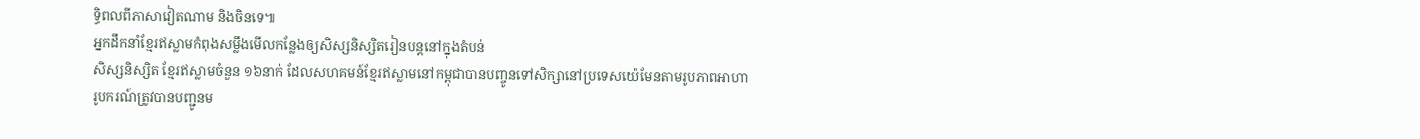ទ្ធិពលពីភាសាវៀតណាម និងចិនទេ៕
អ្នកដឹកនាំខ្មែរឥស្លាមកំពុងសម្លឹងមើលកន្លែងឲ្យសិស្សនិស្សិតរៀនបន្តនៅក្នុងតំបន់
សិស្សនិស្សិត ខ្មែរឥស្លាមចំនួន ១៦នាក់ ដែលសហគមន៍ខ្មែរឥស្លាមនៅកម្ពុជាបានបញ្ចូនទៅសិក្សានៅប្រទេសយ៉េមែនតាមរូបភាពអាហារូបករណ៍ត្រូវបានបញ្ជូនម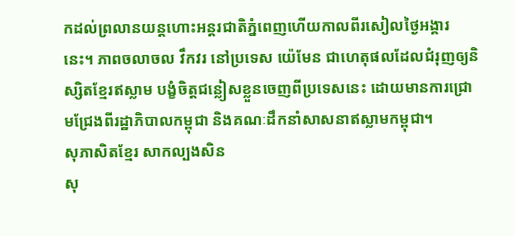កដល់ព្រលានយន្តហោះអន្តរជាតិភ្នំពេញហើយកាលពីរសៀលថ្ងៃអង្គារនេះ។ ភាពចលាចល វឹកវរ នៅប្រទេស យ៉េមែន ជាហេតុផលដែលជំរុញឲ្យនិស្សិតខ្មែរឥស្លាម បង្ខំចិត្តជន្លៀសខ្លួនចេញពីប្រទេសនេះ ដោយមានការជ្រោមជ្រែងពីរដ្ឋាភិបាលកម្ពុជា និងគណៈដឹកនាំសាសនាឥស្លាមកម្ពុជា។
សុភាសិតខ្មែរ សាកល្បងសិន
សុ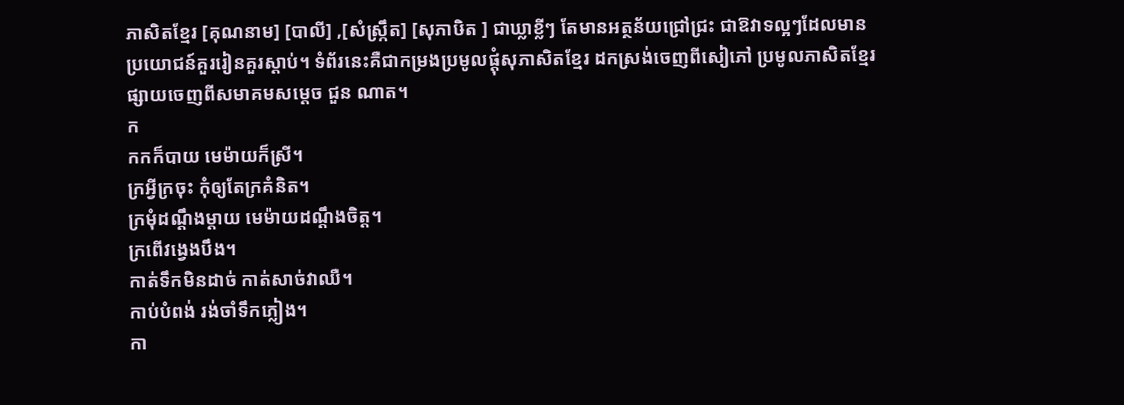ភាសិតខ្មែរ [គុណនាម] [បាលី] ,[សំស្ក្រឹត] [សុភាឞិត ] ជាឃ្លាខ្លីៗ តែមានអត្ថន័យជ្រៅជ្រះ ជាឱវាទល្អៗដែលមានប្រយោជន៍គួររៀនគួរស្ដាប់។ ទំព័រនេះគឺជាកម្រងប្រមូលផ្ដុំសុភាសិតខ្មែរ ដកស្រង់ចេញពីសៀភៅ ប្រមូលភាសិតខ្មែរ ផ្សាយចេញពីសមាគមសម្ដេច ជួន ណាត។
ក
កកក៏បាយ មេម៉ាយក៏ស្រី។
ក្រអ្វីក្រចុះ កុំឲ្យតែក្រគំនិត។
ក្រមុំដណ្ដឹងម្ដាយ មេម៉ាយដណ្ដឹងចិត្ត។
ក្រពើវង្វេងបឹង។
កាត់ទឹកមិនដាច់ កាត់សាច់វាឈឺ។
កាប់បំពង់ រង់ចាំទឹកភ្លៀង។
កា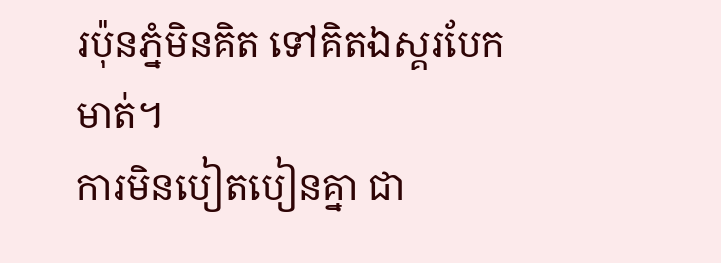រប៉ុនភ្នំមិនគិត ទៅគិតឯស្គរបែកមាត់។
ការមិនបៀតបៀនគ្នា ជា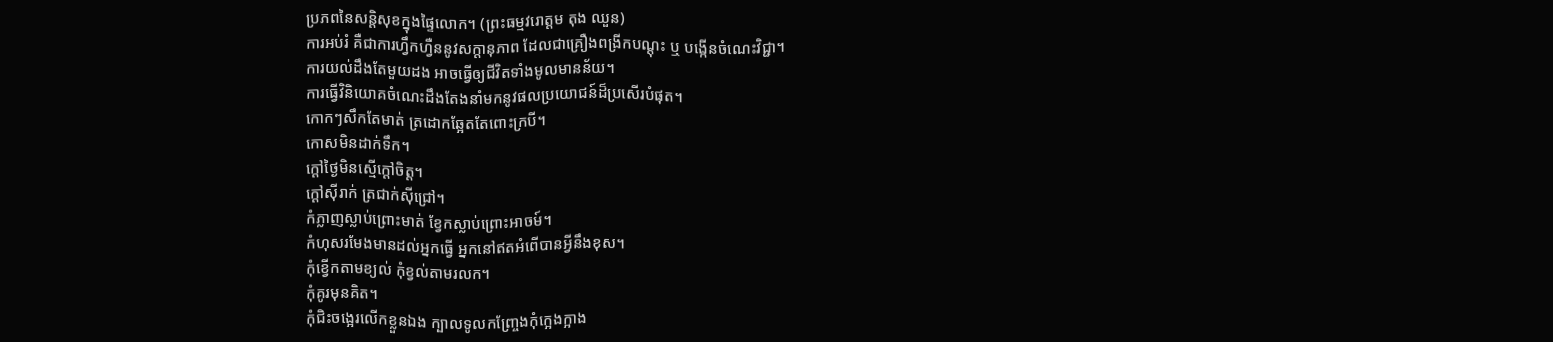ប្រភពនៃសន្តិសុខក្នុងផ្ទៃលោក។ (ព្រះធម្មវរោត្តម តុង ឈួន)
ការអប់រំ គឺជាការហ្វឹកហ្វឺននូវសក្ដានុភាព ដែលជាគ្រឿងពង្រីកបណ្ដុះ ឬ បង្កើនចំណេះវិជ្ជា។
ការយល់ដឹងតែមួយដង អាចធ្វើឲ្យជីវិតទាំងមូលមានន័យ។
ការធ្វើវិនិយោគចំណេះដឹងតែងនាំមកនូវផលប្រយោជន៍ដ៏ប្រសើរបំផុត។
កោកៗសឹកតែមាត់ ត្រដោកឆ្អែតតែពោះក្របី។
កោសមិនដាក់ទឹក។
ក្ដៅថ្ងៃមិនស្មើក្ដៅចិត្ត។
ក្ដៅស៊ីរាក់ ត្រជាក់ស៊ីជ្រៅ។
កំភ្លាញស្លាប់ព្រោះមាត់ ខ្វែកស្លាប់ព្រោះអាចម៍។
កំហុសរមែងមានដល់អ្នកធ្វើ អ្នកនៅឥតអំពើបានអ្វីនឹងខុស។
កុំខ្វើកតាមខ្យល់ កុំខ្វល់តាមរលក។
កុំគូរមុនគិត។
កុំជិះចង្អេរលើកខ្លួនឯង ក្បាលទូលកញ្ច្រែងកុំក្អេងក្អាង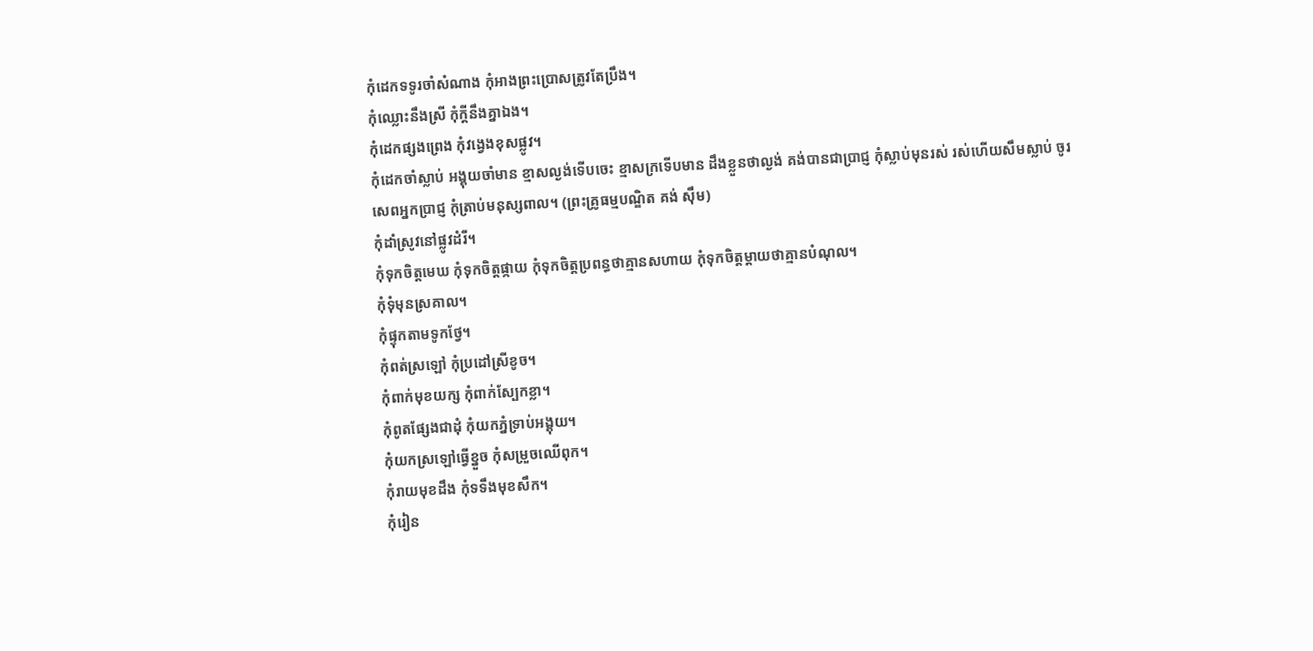កុំដេកទទូរចាំសំណាង កុំអាងព្រះប្រោសត្រូវតែប្រឹង។
កុំឈ្លោះនឹងស្រី កុំក្ដីនឹងគ្នាឯង។
កុំដេកផ្សងព្រេង កុំវង្វេងខុសផ្លូវ។
កុំដេកចាំស្លាប់ អង្គុយចាំមាន ខ្មាសល្ងង់ទើបចេះ ខ្មាសក្រទើបមាន ដឹងខ្លួនថាល្ងង់ គង់បានជាប្រាជ្ញ កុំស្លាប់មុនរស់ រស់ហើយសឹមស្លាប់ ចូរសេពអ្នកប្រាជ្ញ កុំត្រាប់មនុស្សពាល។ (ព្រះគ្រូធម្មបណ្ឌិត គង់ ស៊ឹម)
កុំដាំស្រូវនៅផ្លូវដំរី។
កុំទុកចិត្តមេឃ កុំទុកចិត្តផ្កាយ កុំទុកចិត្តប្រពន្ធថាគ្មានសហាយ កុំទុកចិត្តម្ដាយថាគ្មានបំណុល។
កុំទុំមុនស្រគាល។
កុំផ្ទុកតាមទូកថ្វែ។
កុំពត់ស្រឡៅ កុំប្រដៅស្រីខូច។
កុំពាក់មុខយក្ស កុំពាក់ស្បែកខ្លា។
កុំពូតផ្សែងជាដុំ កុំយកភ្នំទ្រាប់អង្គុយ។
កុំយកស្រឡៅធ្វើខ្នួច កុំសម្រួចឈើពុក។
កុំរាយមុខដឹង កុំទទឹងមុខសឹក។
កុំរៀន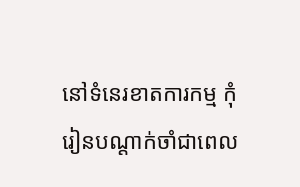នៅទំនេរខាតការកម្ម កុំរៀនបណ្ដាក់ចាំជាពេល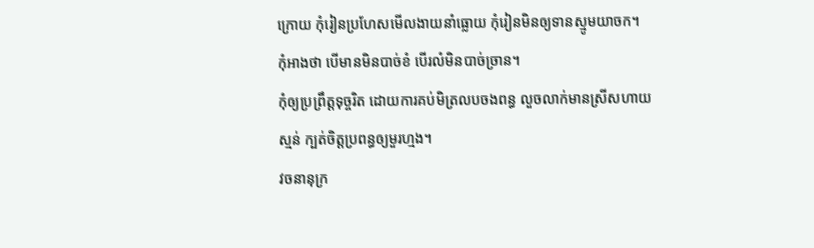ក្រោយ កុំរៀនប្រហែសមើលងាយនាំធ្លោយ កុំរៀនមិនឲ្យទានស្មូមយាចក។
កុំអាងថា បើមានមិនបាច់ខំ បើរលំមិនបាច់ច្រាន។
កុំឲ្យប្រព្រឹត្តទុច្ចរិត ដោយការគប់មិត្រលបចងពន្ធ លួចលាក់មានស្រីសហាយស្មន់ ក្បត់ចិត្តប្រពន្ធឲ្យមួរហ្មង។
វចនានុក្រ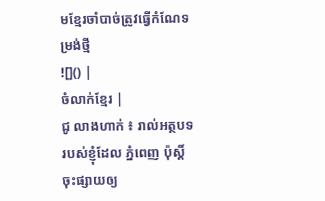មខ្មែរចាំបាច់ត្រូវធ្វើកំណែទម្រង់ថ្មី
![]() |
ចំលាក់ខ្មែរ |
ជូ លាងហាក់ ៖ រាល់អត្ថបទរបស់ខ្ញុំដែល ភ្នំពេញ ប៉ុស្តិ៍ ចុះផ្សាយឲ្យ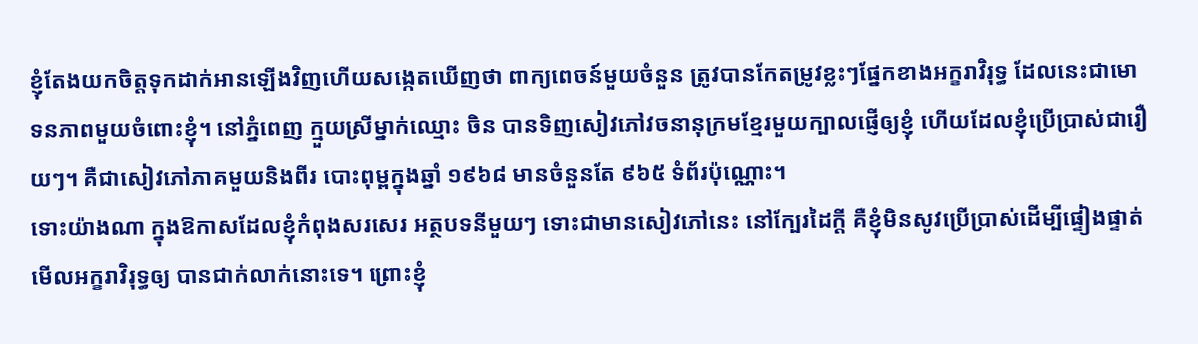ខ្ញុំតែងយកចិត្តទុកដាក់អានឡើងវិញហើយសង្កេតឃើញថា ពាក្យពេចន៍មួយចំនួន ត្រូវបានកែតម្រូវខ្លះៗផ្នែកខាងអក្ខរាវិរុទ្ធ ដែលនេះជាមោទនភាពមួយចំពោះខ្ញុំ។ នៅភ្នំពេញ ក្មួយស្រីម្នាក់ឈ្មោះ ចិន បានទិញសៀវភៅវចនានុក្រមខ្មែរមួយក្បាលផ្ញើឲ្យខ្ញុំ ហើយដែលខ្ញុំប្រើប្រាស់ជារឿយៗ។ គឺជាសៀវភៅភាគមួយនិងពីរ បោះពុម្ពក្នុងឆ្នាំ ១៩៦៨ មានចំនួនតែ ៩៦៥ ទំព័រប៉ុណ្ណោះ។
ទោះយ៉ាងណា ក្នុងឱកាសដែលខ្ញុំកំពុងសរសេរ អត្ថបទនីមួយៗ ទោះជាមានសៀវភៅនេះ នៅក្បែរដៃក្ដី គឺខ្ញុំមិនសូវប្រើប្រាស់ដើម្បីផ្ទៀងផ្ទាត់មើលអក្ខរាវិរុទ្ធឲ្យ បានជាក់លាក់នោះទេ។ ព្រោះខ្ញុំ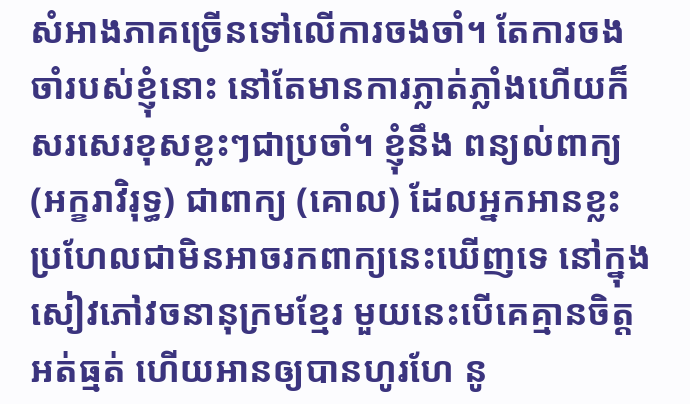សំអាងភាគច្រើនទៅលើការចងចាំ។ តែការចងចាំរបស់ខ្ញុំនោះ នៅតែមានការភ្លាត់ភ្លាំងហើយក៏សរសេរខុសខ្លះៗជាប្រចាំ។ ខ្ញុំនឹង ពន្យល់ពាក្យ (អក្ខរាវិរុទ្ធ) ជាពាក្យ (គោល) ដែលអ្នកអានខ្លះ ប្រហែលជាមិនអាចរកពាក្យនេះឃើញទេ នៅក្នុងសៀវភៅវចនានុក្រមខ្មែរ មួយនេះបើគេគ្មានចិត្តអត់ធ្មត់ ហើយអានឲ្យបានហូរហែ នូ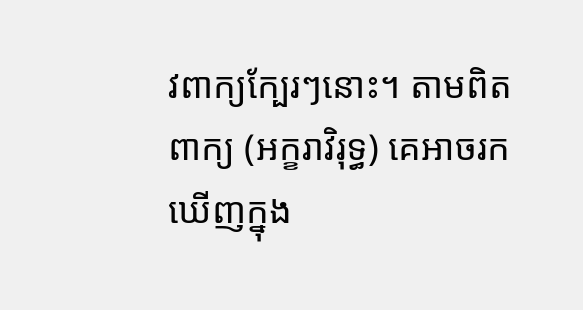វពាក្យក្បែរៗនោះ។ តាមពិតពាក្យ (អក្ខរាវិរុទ្ធ) គេអាចរកឃើញក្នុង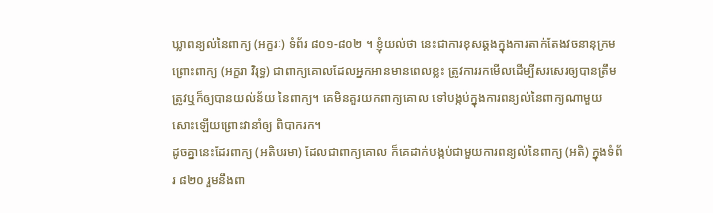ឃ្លាពន្យល់នៃពាក្យ (អក្ខរៈ) ទំព័រ ៨០១-៨០២ ។ ខ្ញុំយល់ថា នេះជាការខុសឆ្គងក្នុងការតាក់តែងវចនានុក្រមព្រោះពាក្យ (អក្ខរា វិរុទ្ធ) ជាពាក្យគោលដែលអ្នកអានមានពេលខ្លះ ត្រូវការរកមើលដើម្បីសរសេរឲ្យបានត្រឹមត្រូវឬក៏ឲ្យបានយល់ន័យ នៃពាក្យ។ គេមិនគួរយកពាក្យគោល ទៅបង្កប់ក្នុងការពន្យល់នៃពាក្យណាមួយសោះឡើយព្រោះវានាំឲ្យ ពិបាករក។
ដូចគ្នានេះដែរពាក្យ (អតិបរមា) ដែលជាពាក្យគោល ក៏គេដាក់បង្កប់ជាមួយការពន្យល់នៃពាក្យ (អតិ) ក្នុងទំព័រ ៨២០ រួមនឹងពា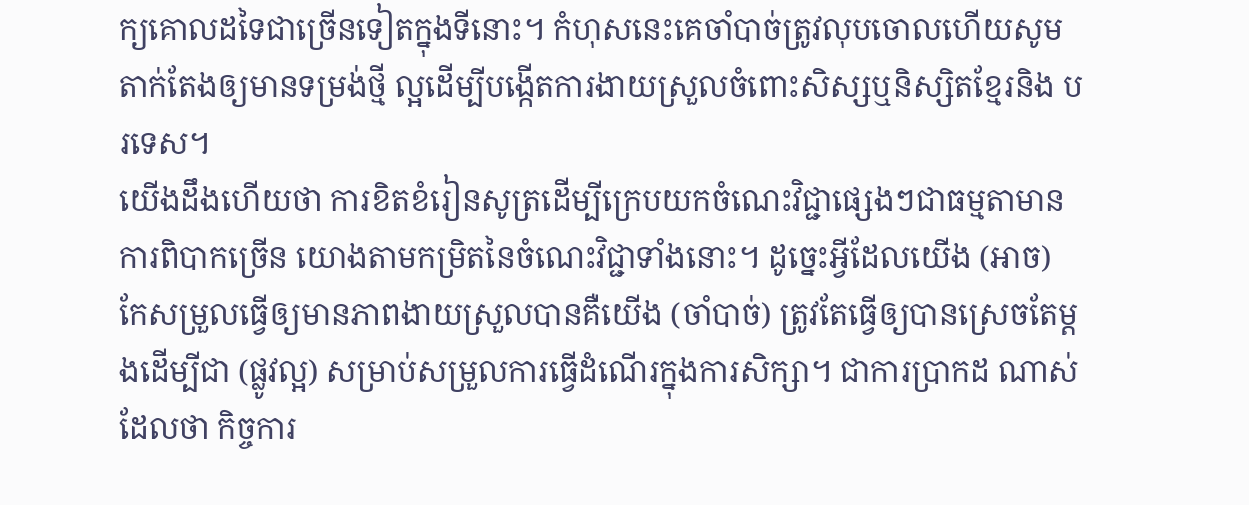ក្យគោលដទៃជាច្រើនទៀតក្នុងទីនោះ។ កំហុសនេះគេចាំបាច់ត្រូវលុបចោលហើយសូមតាក់តែងឲ្យមានទម្រង់ថ្មី ល្អដើម្បីបង្កើតការងាយស្រួលចំពោះសិស្សឬនិស្សិតខ្មែរនិង បរទេស។
យើងដឹងហើយថា ការខិតខំរៀនសូត្រដើម្បីក្រេបយកចំណេះវិជ្ជាផ្សេងៗជាធម្មតាមាន ការពិបាកច្រើន យោងតាមកម្រិតនៃចំណេះវិជ្ជាទាំងនោះ។ ដូច្នេះអ្វីដែលយើង (អាច) កែសម្រួលធ្វើឲ្យមានភាពងាយស្រួលបានគឺយើង (ចាំបាច់) ត្រូវតែធ្វើឲ្យបានស្រេចតែម្ដងដើម្បីជា (ផ្លូវល្អ) សម្រាប់សម្រួលការធ្វើដំណើរក្នុងការសិក្សា។ ជាការប្រាកដ ណាស់ដែលថា កិច្ចការ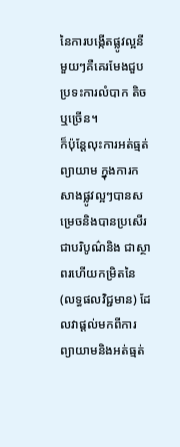នៃការបង្កើតផ្លូវល្អនីមួយៗគឺគេរមែងជួបប្រទះការលំបាក តិចឬច្រើន។
ក៏ប៉ុន្តែលុះការអត់ធ្មត់ព្យាយាម ក្នុងការកសាងផ្លូវល្អៗបានសម្រេចនិងបានប្រសើរជាបរិបូណ៌និង ជាស្ថាពរហើយកម្រិតនៃ (លទ្ធផលវិជ្ជមាន) ដែលវាផ្ដល់មកពីការព្យាយាមនិងអត់ធ្មត់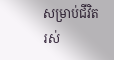សម្រាប់ជីវិតរស់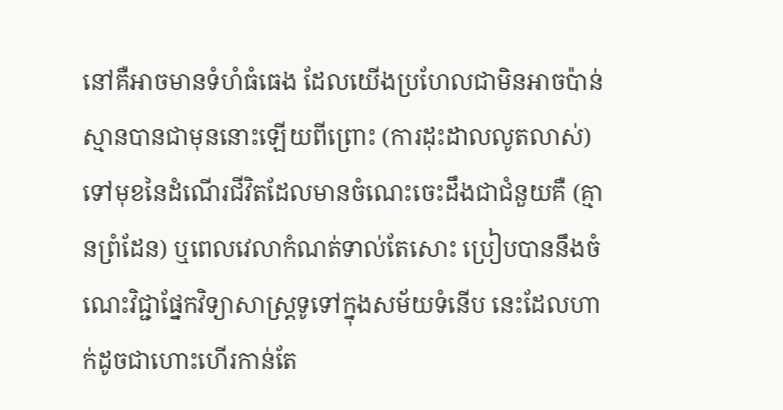នៅគឺអាចមានទំហំធំធេង ដែលយើងប្រហែលជាមិនអាចប៉ាន់ស្មានបានជាមុននោះឡើយពីព្រោះ (ការដុះដាលលូតលាស់) ទៅមុខនៃដំណើរជីវិតដែលមានចំណេះចេះដឹងជាជំនួយគឺ (គ្មានព្រំដែន) ឬពេលវេលាកំណត់ទាល់តែសោះ ប្រៀបបាននឹងចំណេះវិជ្ជាផ្នែកវិទ្យាសាស្ត្រទូទៅក្នុងសម័យទំនើប នេះដែលហាក់ដូចជាហោះហើរកាន់តែ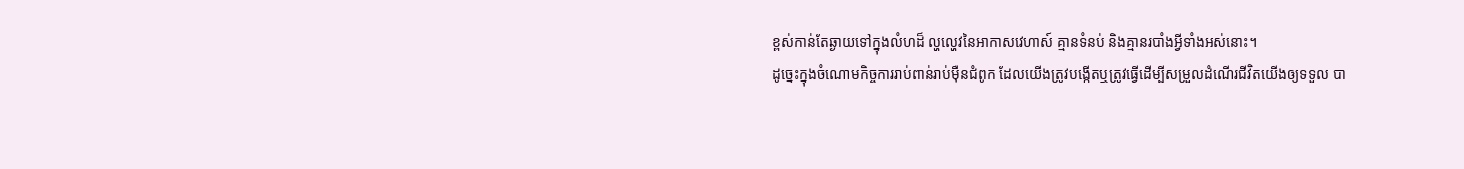ខ្ពស់កាន់តែឆ្ងាយទៅក្នុងលំហដ៏ ល្ហល្ហេវនៃអាកាសវេហាស៍ គ្មានទំនប់ និងគ្មានរបាំងអ្វីទាំងអស់នោះ។
ដូច្នេះក្នុងចំណោមកិច្ចការរាប់ពាន់រាប់ម៉ឺនជំពូក ដែលយើងត្រូវបង្កើតឬត្រូវធ្វើដើម្បីសម្រួលដំណើរជីវិតយើងឲ្យទទួល បា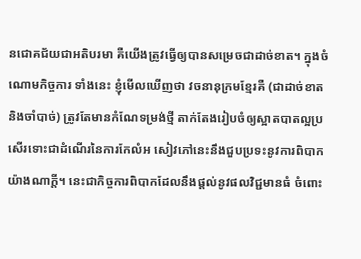នជោគជ័យជាអតិបរមា គឺយើងត្រូវធ្វើឲ្យបានសម្រេចជាដាច់ខាត។ ក្នុងចំណោមកិច្ចការ ទាំងនេះ ខ្ញុំមើលឃើញថា វចនានុក្រមខ្មែរគឺ (ជាដាច់ខាត និងចាំបាច់) ត្រូវតែមានកំណែទម្រង់ថ្មី តាក់តែងរៀបចំឲ្យស្អាតបាតល្អប្រសើរទោះជាដំណើរនៃការកែលំអ សៀវភៅនេះនឹងជួបប្រទះនូវការពិបាកយ៉ាងណាក្ដី។ នេះជាកិច្ចការពិបាកដែលនឹងផ្ដល់នូវផលវិជ្ជមានធំ ចំពោះ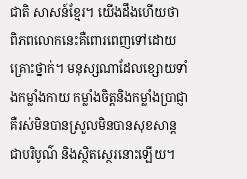ជាតិ សាសន៍ខ្មែរ។ យើងដឹងហើយថា ពិភពលោកនេះគឺពោរពេញទៅដោយគ្រោះថ្នាក់។ មនុស្សណាដែលខ្សោយទាំងកម្លាំងកាយ កម្លាំងចិត្តនិងកម្លាំងប្រាជ្ញាគឺរស់មិនបានស្រួលមិនបានសុខសាន្ត ជាបរិបូណ៌ និងស្ថិតស្ថេរនោះឡើយ។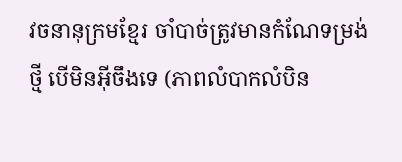វចនានុក្រមខ្មែរ ចាំបាច់ត្រូវមានកំណែទម្រង់ថ្មី បើមិនអ៊ីចឹងទេ (ភាពលំបាកលំបិន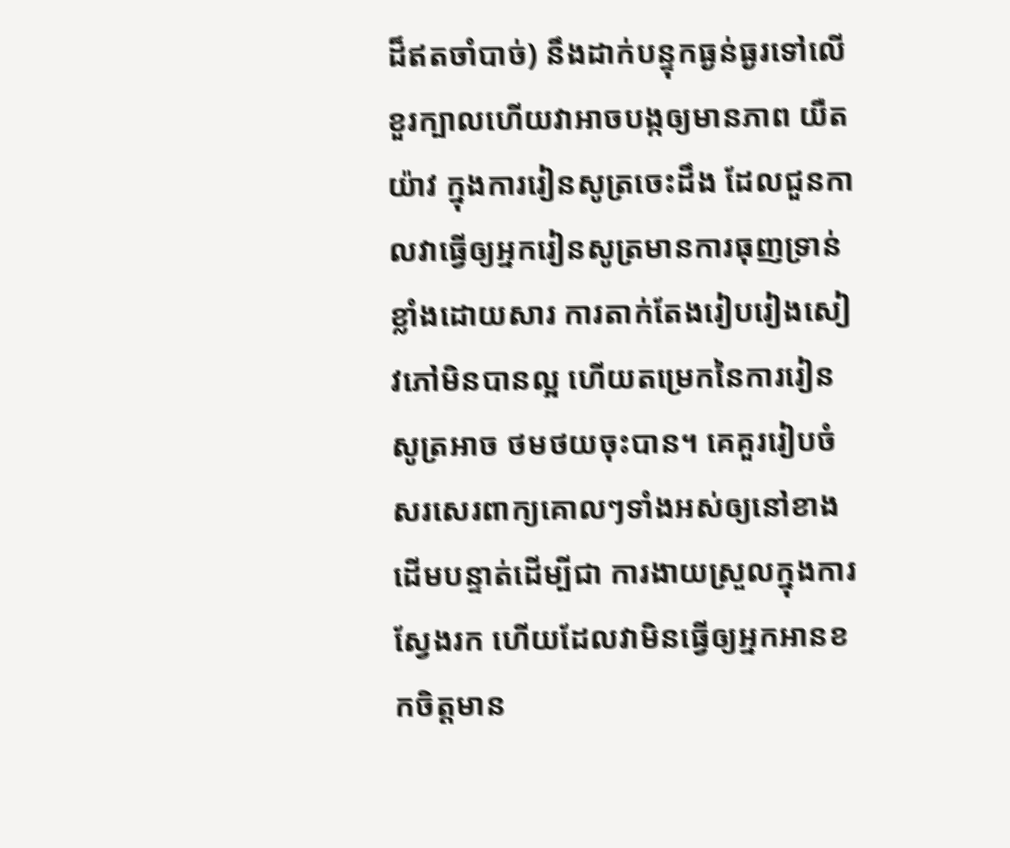ដ៏ឥតចាំបាច់) នឹងដាក់បន្ទុកធ្ងន់ធ្ងរទៅលើខួរក្បាលហើយវាអាចបង្កឲ្យមានភាព យឺតយ៉ាវ ក្នុងការរៀនសូត្រចេះដឹង ដែលជួនកាលវាធ្វើឲ្យអ្នករៀនសូត្រមានការធុញទ្រាន់ខ្លាំងដោយសារ ការតាក់តែងរៀបរៀងសៀវភៅមិនបានល្អ ហើយតម្រេកនៃការរៀនសូត្រអាច ថមថយចុះបាន។ គេគួររៀបចំសរសេរពាក្យគោលៗទាំងអស់ឲ្យនៅខាងដើមបន្ទាត់ដើម្បីជា ការងាយស្រួលក្នុងការស្វែងរក ហើយដែលវាមិនធ្វើឲ្យអ្នកអានខកចិត្តមាន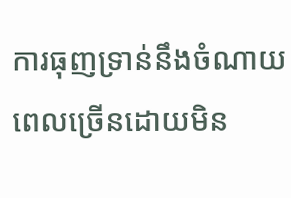ការធុញទ្រាន់នឹងចំណាយ ពេលច្រើនដោយមិន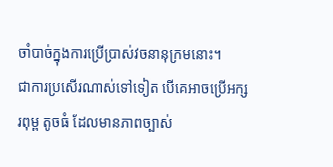ចាំបាច់ក្នុងការប្រើប្រាស់វចនានុក្រមនោះ។
ជាការប្រសើរណាស់ទៅទៀត បើគេអាចប្រើអក្សរពុម្ព តូចធំ ដែលមានភាពច្បាស់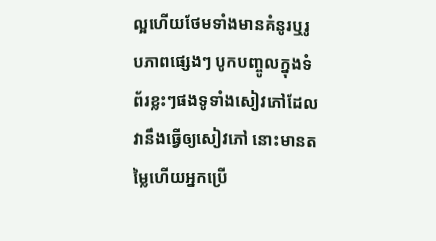ល្អហើយថែមទាំងមានគំនូរឬរូបភាពផ្សេងៗ បូកបញ្ចូលក្នុងទំព័រខ្លះៗផងទូទាំងសៀវភៅដែលវានឹងធ្វើឲ្យសៀវភៅ នោះមានតម្លៃហើយអ្នកប្រើ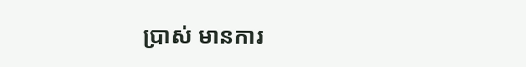ប្រាស់ មានការ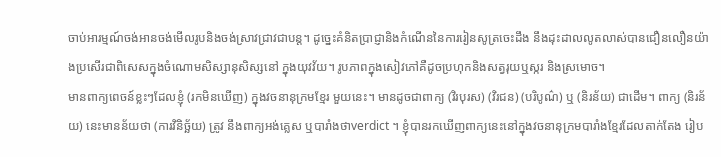ចាប់អារម្មណ៍ចង់អានចង់មើលរូបនិងចង់ស្រាវជ្រាវជាបន្ត។ ដូច្នេះគំនិតប្រាជ្ញានិងកំណើននៃការរៀនសូត្រចេះដឹង នឹងដុះដាលលូតលាស់បានជឿនលឿនយ៉ាងប្រសើរជាពិសេសក្នុងចំណោមសិស្សានុសិស្សនៅ ក្នុងយុវវ័យ។ រូបភាពក្នុងសៀវភៅគឺដូចប្រហុកនិងសត្វរុយឬស្ករ និងស្រមោច។
មានពាក្យពេចន៍ខ្លះៗដែលខ្ញុំ (រកមិនឃើញ) ក្នុងវចនានុក្រមខ្មែរ មួយនេះ។ មានដូចជាពាក្យ (វិរបុរស) (វិរជន) (បរិបូណ៌) ឬ (និរន័យ) ជាដើម។ ពាក្យ (និរន័យ) នេះមានន័យថា (ការវិនិច្ឆ័យ) ត្រូវ នឹងពាក្យអង់គ្លេស ឬបារាំងថាverdict ។ ខ្ញុំបានរកឃើញពាក្យនេះនៅក្នុងវចនានុក្រមបារាំងខ្មែរដែលតាក់តែង រៀប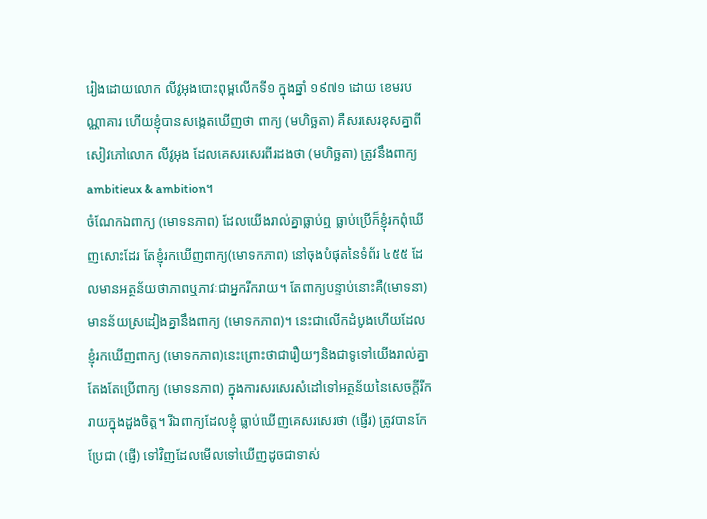រៀងដោយលោក លីវូអុងបោះពុម្ពលើកទី១ ក្នុងឆ្នាំ ១៩៧១ ដោយ ខេមរបណ្ណាគារ ហើយខ្ញុំបានសង្កេតឃើញថា ពាក្យ (មហិច្ឆតា) គឺសរសេរខុសគ្នាពីសៀវភៅលោក លីវូអុង ដែលគេសរសេរពីរដងថា (មហិច្ឆតា) ត្រូវនឹងពាក្យ ambitieux & ambition។
ចំណែកឯពាក្យ (មោទនភាព) ដែលយើងរាល់គ្នាធ្លាប់ឮ ធ្លាប់ប្រើក៏ខ្ញុំរកពុំឃើញសោះដែរ តែខ្ញុំរកឃើញពាក្យ(មោទកភាព) នៅចុងបំផុតនៃទំព័រ ៤៥៥ ដែលមានអត្ថន័យថាភាពឬភាវៈជាអ្នករីករាយ។ តែពាក្យបន្ទាប់នោះគឺ(មោទនា) មានន័យស្រដៀងគ្នានឹងពាក្យ (មោទកភាព)។ នេះជាលើកដំបូងហើយដែលខ្ញុំរកឃើញពាក្យ (មោទកភាព)នេះព្រោះថាជារឿយៗនិងជាទូទៅយើងរាល់គ្នាតែងតែប្រើពាក្យ (មោទនភាព) ក្នុងការសរសេរសំដៅទៅអត្ថន័យនៃសេចក្ដីរីករាយក្នុងដួងចិត្ត។ រីឯពាក្យដែលខ្ញុំ ធ្លាប់ឃើញគេសរសេរថា (ផ្ញើរ) ត្រូវបានកែប្រែជា (ផ្ញើ) ទៅវិញដែលមើលទៅឃើញដូចជាទាស់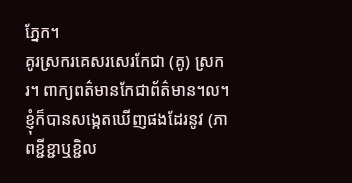ភ្នែក។
គូរស្រករគេសរសេរកែជា (គូ) ស្រករ។ ពាក្យពត៌មានកែជាព័ត៌មាន។ល។ ខ្ញុំក៏បានសង្កេតឃើញផងដែរនូវ (ភាពខ្ជីខ្ជាឬខ្ជិល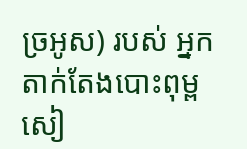ច្រអូស) របស់ អ្នកតាក់តែងបោះពុម្ពសៀ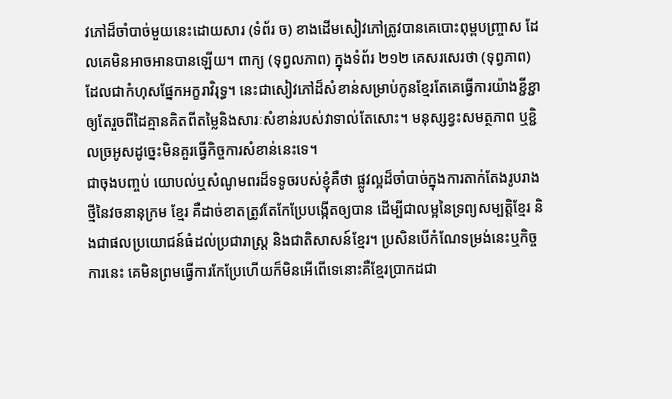វភៅដ៏ចាំបាច់មួយនេះដោយសារ (ទំព័រ ច) ខាងដើមសៀវភៅត្រូវបានគេបោះពុម្ពបញ្ច្រាស ដែលគេមិនអាចអានបានឡើយ។ ពាក្យ (ទុព្វលភាព) ក្នុងទំព័រ ២១២ គេសរសេរថា (ទុព្វភាព) ដែលជាកំហុសផ្នែកអក្ខរាវិរុទ្ធ។ នេះជាសៀវភៅដ៏សំខាន់សម្រាប់កូនខ្មែរតែគេធ្វើការយ៉ាងខ្ជីខ្ជា ឲ្យតែរួចពីដៃគ្មានគិតពីតម្លៃនិងសារៈសំខាន់របស់វាទាល់តែសោះ។ មនុស្សខ្វះសមត្ថភាព ឬខ្ជិលច្រអូសដូច្នេះមិនគួរធ្វើកិច្ចការសំខាន់នេះទេ។
ជាចុងបញ្ចប់ យោបល់ឬសំណូមពរដ៏ទទូចរបស់ខ្ញុំគឺថា ផ្លូវល្អដ៏ចាំបាច់ក្នុងការតាក់តែងរូបរាងថ្មីនៃវចនានុក្រម ខ្មែរ គឺដាច់ខាតត្រូវតែកែប្រែបង្កើតឲ្យបាន ដើម្បីជាលម្អនៃទ្រព្យសម្បត្តិខ្មែរ និងជាផលប្រយោជន៍ធំដល់ប្រជារាស្ត្រ និងជាតិសាសន៍ខ្មែរ។ ប្រសិនបើកំណែទម្រង់នេះឬកិច្ចការនេះ គេមិនព្រមធ្វើការកែប្រែហើយក៏មិនអើពើទេនោះគឺខ្មែរប្រាកដជា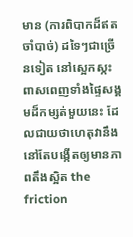មាន (ការពិបាកដ៏ឥតចាំបាច់) ដទៃៗជាច្រើនទៀត នៅស្អេកស្កះពាសពេញទាំងផ្ទៃសង្គមដ៏កម្សត់មួយនេះ ដែលជាយថាហេតុវានឹងនៅតែបង្កើតឲ្យមានភាពតឹងស្អិត the friction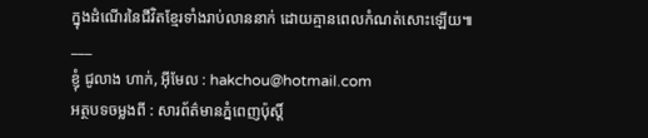ក្នុងដំណើរនៃជីវិតខ្មែរទាំងរាប់លាននាក់ ដោយគ្មានពេលកំណត់សោះឡើយ៕
___
ខ្ញុំ ជូលាង ហាក់, អ៊ីមែល : hakchou@hotmail.com
អត្ថបទចម្លងពី : សារព័ត៌មានភ្នំពេញប៉ុស្តិ៍